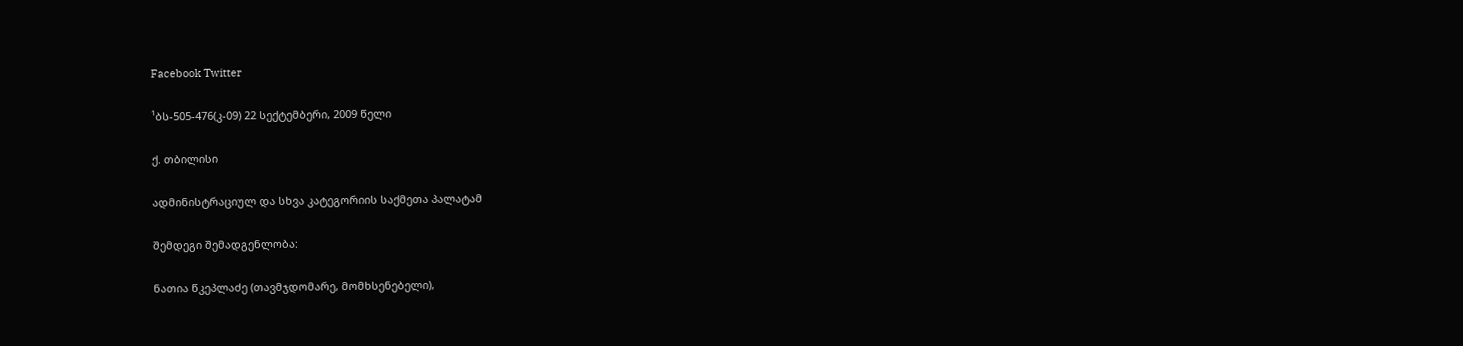Facebook Twitter

¹ბს-505-476(კ-09) 22 სექტემბერი, 2009 წელი

ქ. თბილისი

ადმინისტრაციულ და სხვა კატეგორიის საქმეთა პალატამ

შემდეგი შემადგენლობა:

ნათია წკეპლაძე (თავმჯდომარე, მომხსენებელი),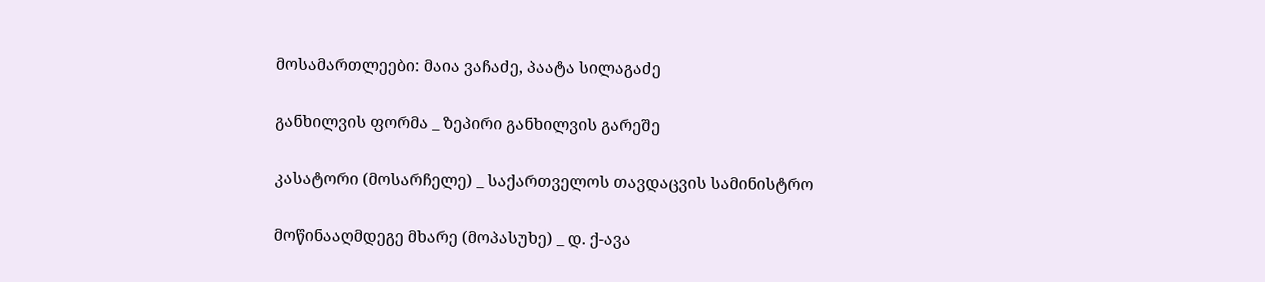მოსამართლეები: მაია ვაჩაძე, პაატა სილაგაძე

განხილვის ფორმა _ ზეპირი განხილვის გარეშე

კასატორი (მოსარჩელე) _ საქართველოს თავდაცვის სამინისტრო

მოწინააღმდეგე მხარე (მოპასუხე) _ დ. ქ-ავა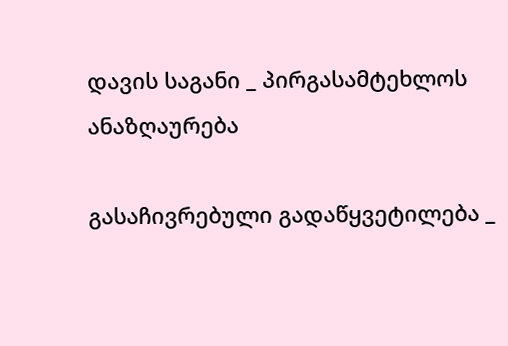დავის საგანი _ პირგასამტეხლოს ანაზღაურება

გასაჩივრებული გადაწყვეტილება _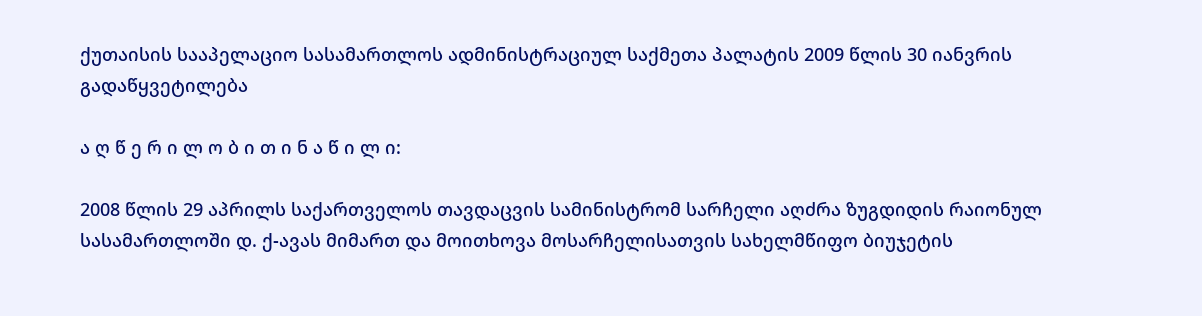ქუთაისის სააპელაციო სასამართლოს ადმინისტრაციულ საქმეთა პალატის 2009 წლის 30 იანვრის გადაწყვეტილება

ა ღ წ ე რ ი ლ ო ბ ი თ ი ნ ა წ ი ლ ი:

2008 წლის 29 აპრილს საქართველოს თავდაცვის სამინისტრომ სარჩელი აღძრა ზუგდიდის რაიონულ სასამართლოში დ. ქ-ავას მიმართ და მოითხოვა მოსარჩელისათვის სახელმწიფო ბიუჯეტის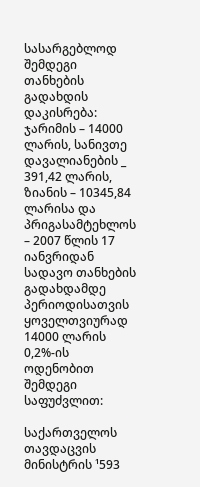სასარგებლოდ შემდეგი თანხების გადახდის დაკისრება: ჯარიმის – 14000 ლარის, სანივთე დავალიანების _ 391,42 ლარის, ზიანის – 10345,84 ლარისა და პრიგასამტეხლოს – 2007 წლის 17 იანვრიდან სადავო თანხების გადახდამდე პერიოდისათვის ყოველთვიურად 14000 ლარის 0,2%-ის ოდენობით შემდეგი საფუძვლით:

საქართველოს თავდაცვის მინისტრის ¹593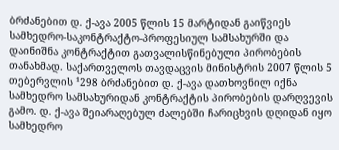ბრძანებით დ. ქ-ავა 2005 წლის 15 მარტიდან გაიწვიეს სამხედრო-საკონტრაქტო-პროფესიულ სამსახურში და დაინიშნა კონტრაქტით გათვალისწინებული პირობების თანახმად. საქართველოს თავდაცვის მინისტრის 2007 წლის 5 თებერვლის ¹298 ბრძანებით დ. ქ-ავა დათხოვნილ იქნა სამხედრო სამსახურიდან კონტრაქტის პირობების დარღვევის გამო. დ. ქ-ავა შეიარაღებულ ძალებში ჩარიცხვის დღიდან იყო სამხედრო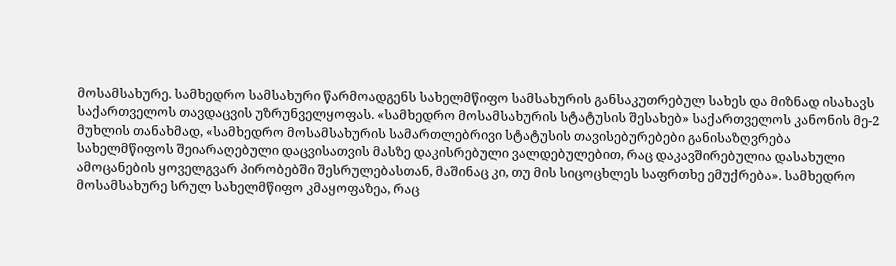მოსამსახურე. სამხედრო სამსახური წარმოადგენს სახელმწიფო სამსახურის განსაკუთრებულ სახეს და მიზნად ისახავს საქართველოს თავდაცვის უზრუნველყოფას. «სამხედრო მოსამსახურის სტატუსის შესახებ» საქართველოს კანონის მე-2 მუხლის თანახმად, «სამხედრო მოსამსახურის სამართლებრივი სტატუსის თავისებურებები განისაზღვრება სახელმწიფოს შეიარაღებული დაცვისათვის მასზე დაკისრებული ვალდებულებით, რაც დაკავშირებულია დასახული ამოცანების ყოველგვარ პირობებში შესრულებასთან, მაშინაც კი, თუ მის სიცოცხლეს საფრთხე ემუქრება». სამხედრო მოსამსახურე სრულ სახელმწიფო კმაყოფაზეა, რაც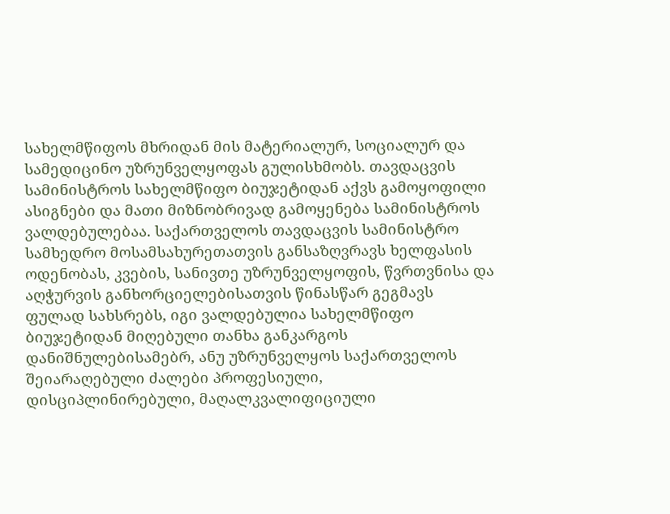სახელმწიფოს მხრიდან მის მატერიალურ, სოციალურ და სამედიცინო უზრუნველყოფას გულისხმობს. თავდაცვის სამინისტროს სახელმწიფო ბიუჯეტიდან აქვს გამოყოფილი ასიგნები და მათი მიზნობრივად გამოყენება სამინისტროს ვალდებულებაა. საქართველოს თავდაცვის სამინისტრო სამხედრო მოსამსახურეთათვის განსაზღვრავს ხელფასის ოდენობას, კვების, სანივთე უზრუნველყოფის, წვრთვნისა და აღჭურვის განხორციელებისათვის წინასწარ გეგმავს ფულად სახსრებს, იგი ვალდებულია სახელმწიფო ბიუჯეტიდან მიღებული თანხა განკარგოს დანიშნულებისამებრ, ანუ უზრუნველყოს საქართველოს შეიარაღებული ძალები პროფესიული, დისციპლინირებული, მაღალკვალიფიციული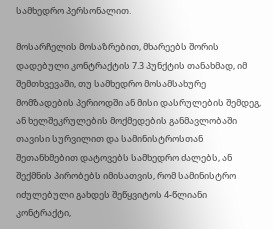სამხედრო პერსონალით.

მოსარჩელის მოსაზრებით, მხარეებს შორის დადებული კონტრაქტის 7.3 პუნქტის თანახმად, იმ შემთხვევაში, თუ სამხედრო მოსამსახურე მომზადების პერიოდში ან მისი დასრულების შემდეგ, ან ხელშეკრულების მოქმედების განმავლობაში თავისი სურვილით და სამინისტროსთან შეთანხმებით დატოვებს სამხედრო ძალებს, ან შექმნის პირობებს იმისათვის, რომ სამინისტრო იძულებული გახდეს შეწყვიტოს 4-წლიანი კონტრაქტი,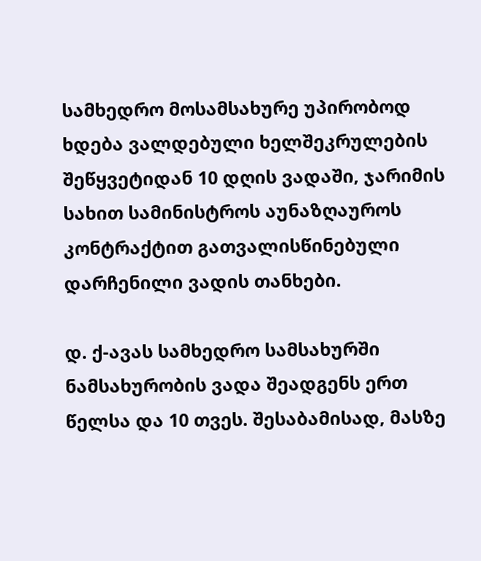სამხედრო მოსამსახურე უპირობოდ ხდება ვალდებული ხელშეკრულების შეწყვეტიდან 10 დღის ვადაში, ჯარიმის სახით სამინისტროს აუნაზღაუროს კონტრაქტით გათვალისწინებული დარჩენილი ვადის თანხები.

დ. ქ-ავას სამხედრო სამსახურში ნამსახურობის ვადა შეადგენს ერთ წელსა და 10 თვეს. შესაბამისად, მასზე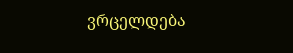ვრცელდება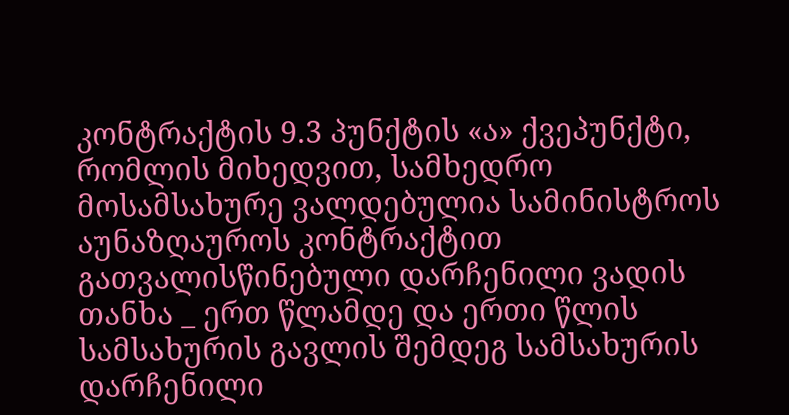კონტრაქტის 9.3 პუნქტის «ა» ქვეპუნქტი, რომლის მიხედვით, სამხედრო მოსამსახურე ვალდებულია სამინისტროს აუნაზღაუროს კონტრაქტით გათვალისწინებული დარჩენილი ვადის თანხა _ ერთ წლამდე და ერთი წლის სამსახურის გავლის შემდეგ სამსახურის დარჩენილი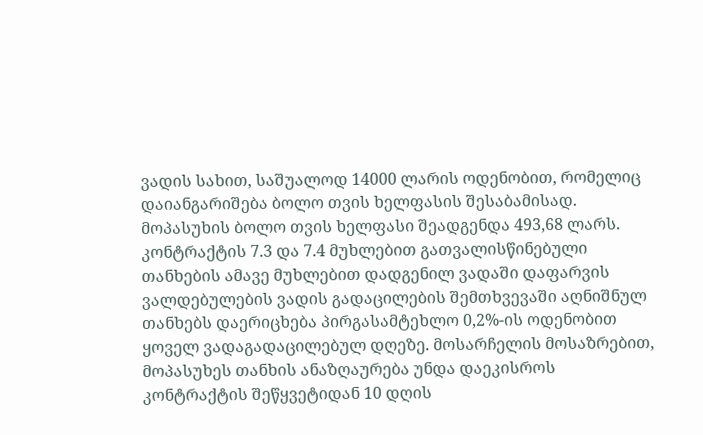ვადის სახით, საშუალოდ 14000 ლარის ოდენობით, რომელიც დაიანგარიშება ბოლო თვის ხელფასის შესაბამისად. მოპასუხის ბოლო თვის ხელფასი შეადგენდა 493,68 ლარს. კონტრაქტის 7.3 და 7.4 მუხლებით გათვალისწინებული თანხების ამავე მუხლებით დადგენილ ვადაში დაფარვის ვალდებულების ვადის გადაცილების შემთხვევაში აღნიშნულ თანხებს დაერიცხება პირგასამტეხლო 0,2%-ის ოდენობით ყოველ ვადაგადაცილებულ დღეზე. მოსარჩელის მოსაზრებით, მოპასუხეს თანხის ანაზღაურება უნდა დაეკისროს კონტრაქტის შეწყვეტიდან 10 დღის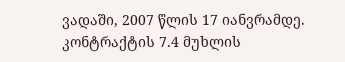ვადაში, 2007 წლის 17 იანვრამდე. კონტრაქტის 7.4 მუხლის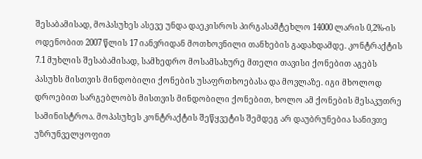შესაბამისად, მოპასუხეს ასევე უნდა დაეკისროს პირგასამტეხლო 14000 ლარის 0,2%-ის ოდენობით 2007 წლის 17 იანვრიდან მოთხოვნილი თანხების გადახდამდე. კონტრაქტის 7.1 მუხლის შესაბამისად, სამხედრო მოსამსახურე მთელი თავისი ქონებით აგებს პასუხს მისთვის მინდობილი ქონების უსაფრთხოებასა და მოვლაზე. იგი მხოლოდ დროებით სარგებლობს მისთვის მინდობილი ქონებით, ხოლო ამ ქონების მესაკუთრე სამინისტროა. მოპასუხეს კონტრაქტის შეწყვეტის შემდეგ არ დაუბრუნებია სანივთე უზრუნველყოფით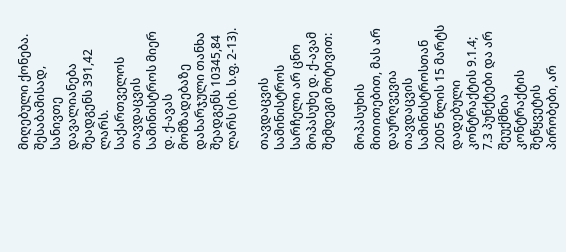მიღებული ქონება. შესაბამისად, სანივთე დავალიანება შეადგენს 391,42 ლარს. საქართველოს თავდაცვის სამინისტროს მიერ დ. ქ-ავას მომზადებაზე დახარჯული თანხა შეადგენს 10345,84 ლარს (იხ. ს.ფ. 2-13).

თავდაცვის სამინისტროს სარჩელი არ ცნო მოპასუხე დ. ქ-ავამ შემდეგი მოტივით:

მოპასუხის მითითებით, მას არ დაურღვევია თავდაცვის სამინისტროსთან 2005 წლის 15 მარტს დადებული კონტრაქტის 9.1.4; 7.3 პუნქტები და არ შეუქმნია კონტრაქტის შეწყვეტის პირობები, არ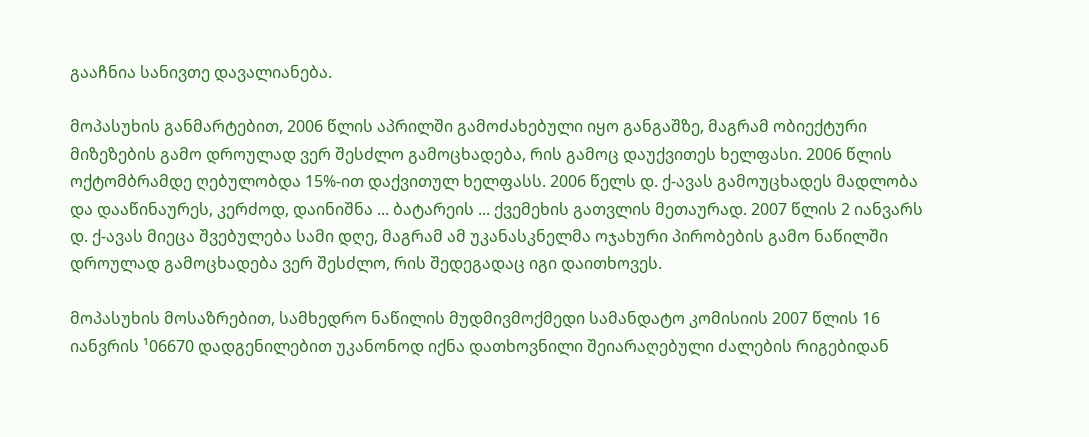გააჩნია სანივთე დავალიანება.

მოპასუხის განმარტებით, 2006 წლის აპრილში გამოძახებული იყო განგაშზე, მაგრამ ობიექტური მიზეზების გამო დროულად ვერ შესძლო გამოცხადება, რის გამოც დაუქვითეს ხელფასი. 2006 წლის ოქტომბრამდე ღებულობდა 15%-ით დაქვითულ ხელფასს. 2006 წელს დ. ქ-ავას გამოუცხადეს მადლობა და დააწინაურეს, კერძოდ, დაინიშნა ... ბატარეის ... ქვემეხის გათვლის მეთაურად. 2007 წლის 2 იანვარს დ. ქ-ავას მიეცა შვებულება სამი დღე, მაგრამ ამ უკანასკნელმა ოჯახური პირობების გამო ნაწილში დროულად გამოცხადება ვერ შესძლო, რის შედეგადაც იგი დაითხოვეს.

მოპასუხის მოსაზრებით, სამხედრო ნაწილის მუდმივმოქმედი სამანდატო კომისიის 2007 წლის 16 იანვრის ¹06670 დადგენილებით უკანონოდ იქნა დათხოვნილი შეიარაღებული ძალების რიგებიდან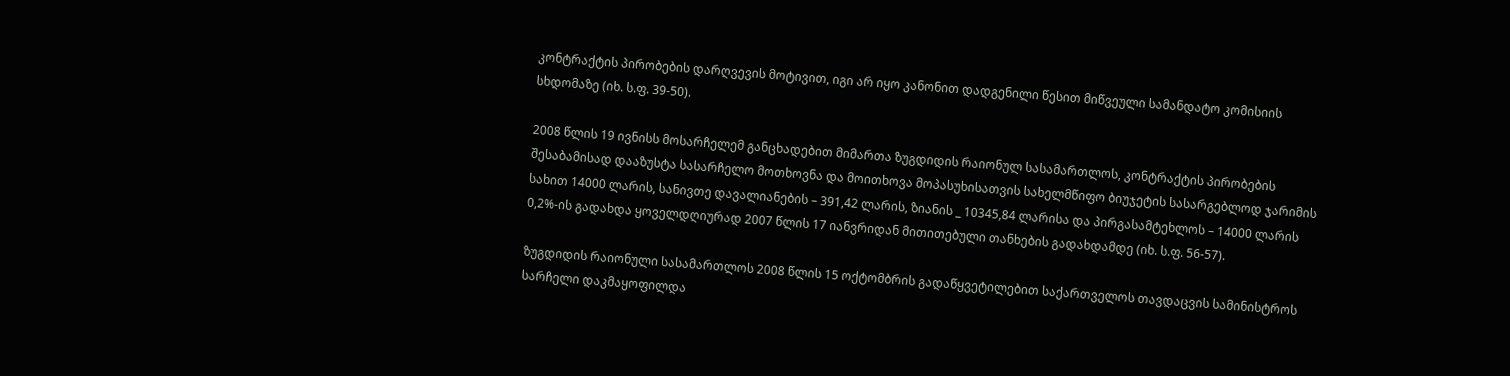კონტრაქტის პირობების დარღვევის მოტივით, იგი არ იყო კანონით დადგენილი წესით მიწვეული სამანდატო კომისიის სხდომაზე (იხ. ს.ფ. 39-50).

2008 წლის 19 ივნისს მოსარჩელემ განცხადებით მიმართა ზუგდიდის რაიონულ სასამართლოს, კონტრაქტის პირობების შესაბამისად დააზუსტა სასარჩელო მოთხოვნა და მოითხოვა მოპასუხისათვის სახელმწიფო ბიუჯეტის სასარგებლოდ ჯარიმის სახით 14000 ლარის, სანივთე დავალიანების – 391,42 ლარის, ზიანის _ 10345,84 ლარისა და პირგასამტეხლოს – 14000 ლარის 0,2%-ის გადახდა ყოველდღიურად 2007 წლის 17 იანვრიდან მითითებული თანხების გადახდამდე (იხ. ს.ფ. 56-57).

ზუგდიდის რაიონული სასამართლოს 2008 წლის 15 ოქტომბრის გადაწყვეტილებით საქართველოს თავდაცვის სამინისტროს სარჩელი დაკმაყოფილდა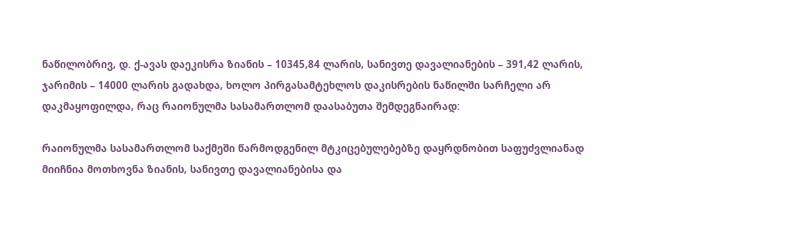ნაწილობრივ, დ. ქ-ავას დაეკისრა ზიანის – 10345,84 ლარის, სანივთე დავალიანების – 391,42 ლარის, ჯარიმის – 14000 ლარის გადახდა, ხოლო პირგასამტეხლოს დაკისრების ნაწილში სარჩელი არ დაკმაყოფილდა, რაც რაიონულმა სასამართლომ დაასაბუთა შემდეგნაირად:

რაიონულმა სასამართლომ საქმეში წარმოდგენილ მტკიცებულებებზე დაყრდნობით საფუძვლიანად მიიჩნია მოთხოვნა ზიანის, სანივთე დავალიანებისა და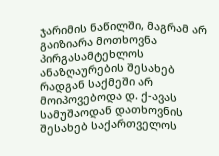ჯარიმის ნაწილში, მაგრამ არ გაიზიარა მოთხოვნა პირგასამტეხლოს ანაზღაურების შესახებ რადგან საქმეში არ მოიპოვებოდა დ. ქ-ავას სამუშაოდან დათხოვნის შესახებ საქართველოს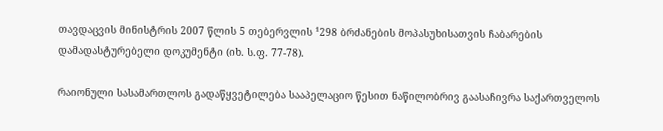თავდაცვის მინისტრის 2007 წლის 5 თებერვლის ¹298 ბრძანების მოპასუხისათვის ჩაბარების დამადასტურებელი დოკუმენტი (იხ. ს.ფ. 77-78).

რაიონული სასამართლოს გადაწყვეტილება სააპელაციო წესით ნაწილობრივ გაასაჩივრა საქართველოს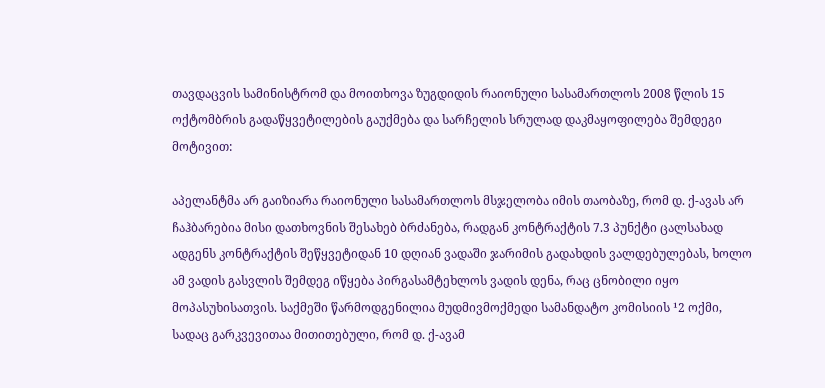თავდაცვის სამინისტრომ და მოითხოვა ზუგდიდის რაიონული სასამართლოს 2008 წლის 15 ოქტომბრის გადაწყვეტილების გაუქმება და სარჩელის სრულად დაკმაყოფილება შემდეგი მოტივით:

აპელანტმა არ გაიზიარა რაიონული სასამართლოს მსჯელობა იმის თაობაზე, რომ დ. ქ-ავას არ ჩაჰბარებია მისი დათხოვნის შესახებ ბრძანება, რადგან კონტრაქტის 7.3 პუნქტი ცალსახად ადგენს კონტრაქტის შეწყვეტიდან 10 დღიან ვადაში ჯარიმის გადახდის ვალდებულებას, ხოლო ამ ვადის გასვლის შემდეგ იწყება პირგასამტეხლოს ვადის დენა, რაც ცნობილი იყო მოპასუხისათვის. საქმეში წარმოდგენილია მუდმივმოქმედი სამანდატო კომისიის ¹2 ოქმი, სადაც გარკვევითაა მითითებული, რომ დ. ქ-ავამ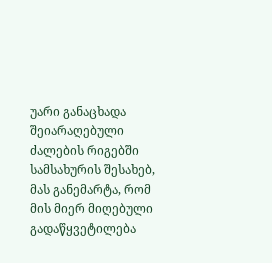უარი განაცხადა შეიარაღებული ძალების რიგებში სამსახურის შესახებ, მას განემარტა, რომ მის მიერ მიღებული გადაწყვეტილება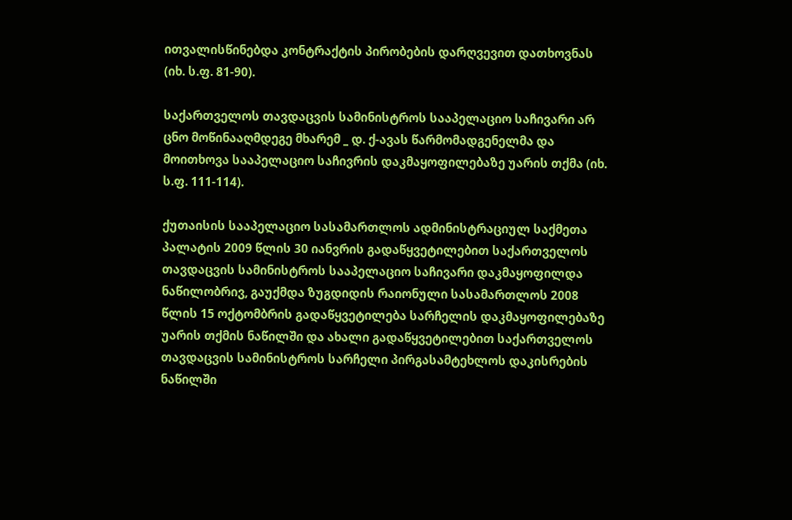ითვალისწინებდა კონტრაქტის პირობების დარღვევით დათხოვნას (იხ. ს.ფ. 81-90).

საქართველოს თავდაცვის სამინისტროს სააპელაციო საჩივარი არ ცნო მოწინააღმდეგე მხარემ _ დ. ქ-ავას წარმომადგენელმა და მოითხოვა სააპელაციო საჩივრის დაკმაყოფილებაზე უარის თქმა (იხ. ს.ფ. 111-114).

ქუთაისის სააპელაციო სასამართლოს ადმინისტრაციულ საქმეთა პალატის 2009 წლის 30 იანვრის გადაწყვეტილებით საქართველოს თავდაცვის სამინისტროს სააპელაციო საჩივარი დაკმაყოფილდა ნაწილობრივ, გაუქმდა ზუგდიდის რაიონული სასამართლოს 2008 წლის 15 ოქტომბრის გადაწყვეტილება სარჩელის დაკმაყოფილებაზე უარის თქმის ნაწილში და ახალი გადაწყვეტილებით საქართველოს თავდაცვის სამინისტროს სარჩელი პირგასამტეხლოს დაკისრების ნაწილში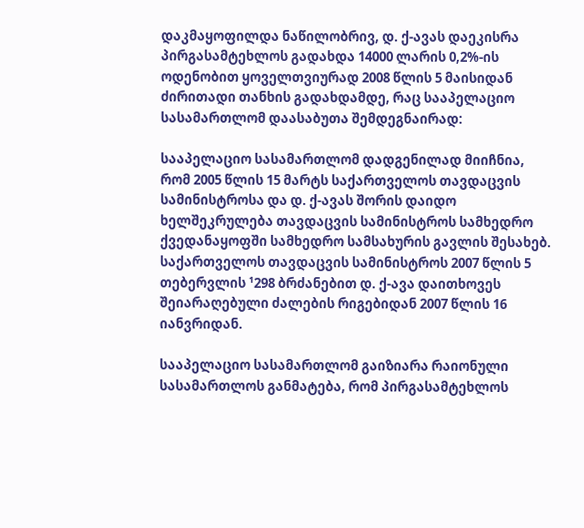დაკმაყოფილდა ნაწილობრივ, დ. ქ-ავას დაეკისრა პირგასამტეხლოს გადახდა 14000 ლარის 0,2%-ის ოდენობით ყოველთვიურად 2008 წლის 5 მაისიდან ძირითადი თანხის გადახდამდე, რაც სააპელაციო სასამართლომ დაასაბუთა შემდეგნაირად:

სააპელაციო სასამართლომ დადგენილად მიიჩნია, რომ 2005 წლის 15 მარტს საქართველოს თავდაცვის სამინისტროსა და დ. ქ-ავას შორის დაიდო ხელშეკრულება თავდაცვის სამინისტროს სამხედრო ქვედანაყოფში სამხედრო სამსახურის გავლის შესახებ. საქართველოს თავდაცვის სამინისტროს 2007 წლის 5 თებერვლის ¹298 ბრძანებით დ. ქ-ავა დაითხოვეს შეიარაღებული ძალების რიგებიდან 2007 წლის 16 იანვრიდან.

სააპელაციო სასამართლომ გაიზიარა რაიონული სასამართლოს განმატება, რომ პირგასამტეხლოს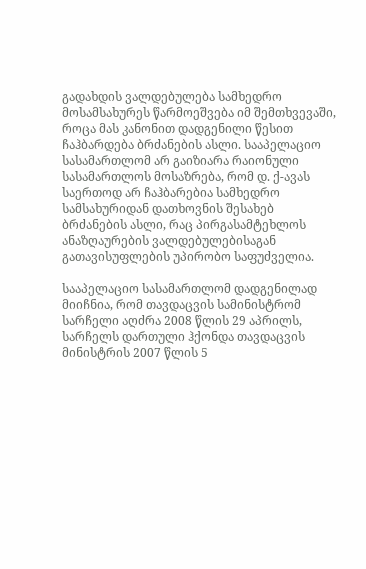გადახდის ვალდებულება სამხედრო მოსამსახურეს წარმოეშვება იმ შემთხვევაში, როცა მას კანონით დადგენილი წესით ჩაჰბარდება ბრძანების ასლი. სააპელაციო სასამართლომ არ გაიზიარა რაიონული სასამართლოს მოსაზრება, რომ დ. ქ-ავას საერთოდ არ ჩაჰბარებია სამხედრო სამსახურიდან დათხოვნის შესახებ ბრძანების ასლი, რაც პირგასამტეხლოს ანაზღაურების ვალდებულებისაგან გათავისუფლების უპირობო საფუძველია.

სააპელაციო სასამართლომ დადგენილად მიიჩნია, რომ თავდაცვის სამინისტრომ სარჩელი აღძრა 2008 წლის 29 აპრილს, სარჩელს დართული ჰქონდა თავდაცვის მინისტრის 2007 წლის 5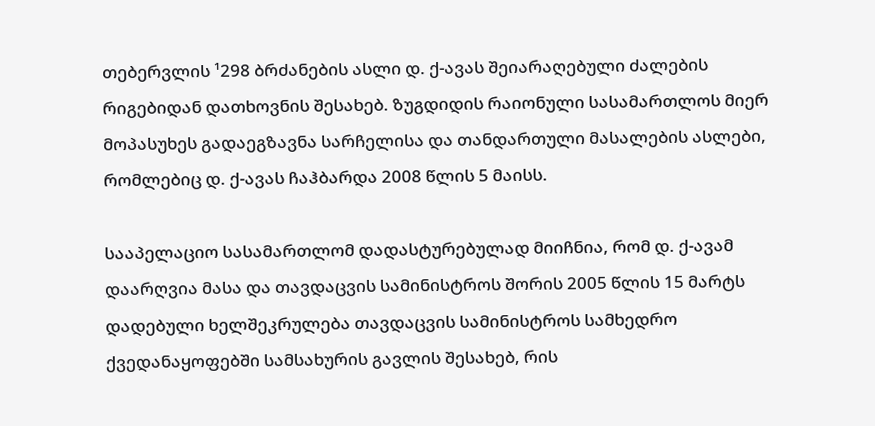თებერვლის ¹298 ბრძანების ასლი დ. ქ-ავას შეიარაღებული ძალების რიგებიდან დათხოვნის შესახებ. ზუგდიდის რაიონული სასამართლოს მიერ მოპასუხეს გადაეგზავნა სარჩელისა და თანდართული მასალების ასლები, რომლებიც დ. ქ-ავას ჩაჰბარდა 2008 წლის 5 მაისს.

სააპელაციო სასამართლომ დადასტურებულად მიიჩნია, რომ დ. ქ-ავამ დაარღვია მასა და თავდაცვის სამინისტროს შორის 2005 წლის 15 მარტს დადებული ხელშეკრულება თავდაცვის სამინისტროს სამხედრო ქვედანაყოფებში სამსახურის გავლის შესახებ, რის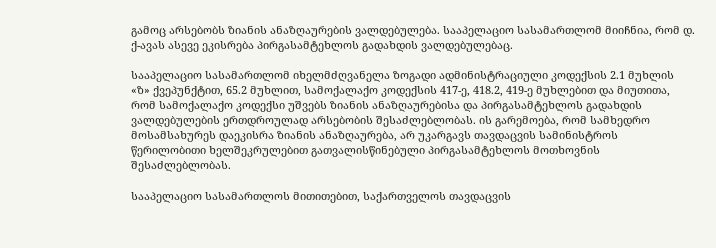გამოც არსებობს ზიანის ანაზღაურების ვალდებულება. სააპელაციო სასამართლომ მიიჩნია, რომ დ. ქ-ავას ასევე ეკისრება პირგასამტეხლოს გადახდის ვალდებულებაც.

სააპელაციო სასამართლომ იხელმძღვანელა ზოგადი ადმინისტრაციული კოდექსის 2.1 მუხლის «ზ» ქვეპუნქტით, 65.2 მუხლით, სამოქალაქო კოდექსის 417-ე, 418.2, 419-ე მუხლებით და მიუთითა, რომ სამოქალაქო კოდექსი უშვებს ზიანის ანაზღაურებისა და პირგასამტეხლოს გადახდის ვალდებულების ერთდროულად არსებობის შესაძლებლობას. ის გარემოება, რომ სამხედრო მოსამსახურეს დაეკისრა ზიანის ანაზღაურება, არ უკარგავს თავდაცვის სამინისტროს წერილობითი ხელშეკრულებით გათვალისწინებული პირგასამტეხლოს მოთხოვნის შესაძლებლობას.

სააპელაციო სასამართლოს მითითებით, საქართველოს თავდაცვის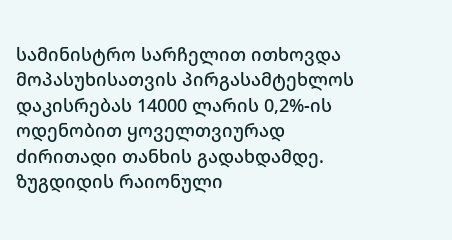სამინისტრო სარჩელით ითხოვდა მოპასუხისათვის პირგასამტეხლოს დაკისრებას 14000 ლარის 0,2%-ის ოდენობით ყოველთვიურად ძირითადი თანხის გადახდამდე. ზუგდიდის რაიონული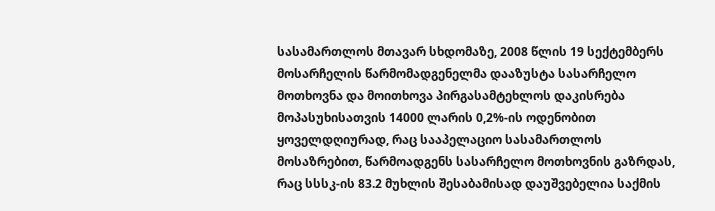სასამართლოს მთავარ სხდომაზე, 2008 წლის 19 სექტემბერს მოსარჩელის წარმომადგენელმა დააზუსტა სასარჩელო მოთხოვნა და მოითხოვა პირგასამტეხლოს დაკისრება მოპასუხისათვის 14000 ლარის 0,2%-ის ოდენობით ყოველდღიურად, რაც სააპელაციო სასამართლოს მოსაზრებით, წარმოადგენს სასარჩელო მოთხოვნის გაზრდას, რაც სსსკ-ის 83.2 მუხლის შესაბამისად დაუშვებელია საქმის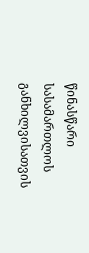წინასწარი სასამართლოს განხილვისათვის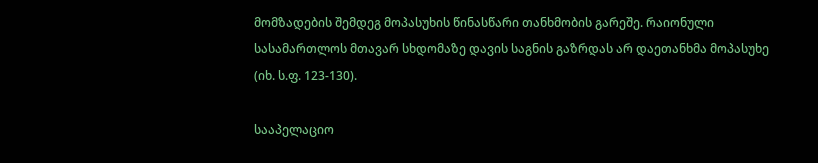მომზადების შემდეგ მოპასუხის წინასწარი თანხმობის გარეშე. რაიონული სასამართლოს მთავარ სხდომაზე დავის საგნის გაზრდას არ დაეთანხმა მოპასუხე (იხ. ს.ფ. 123-130).

სააპელაციო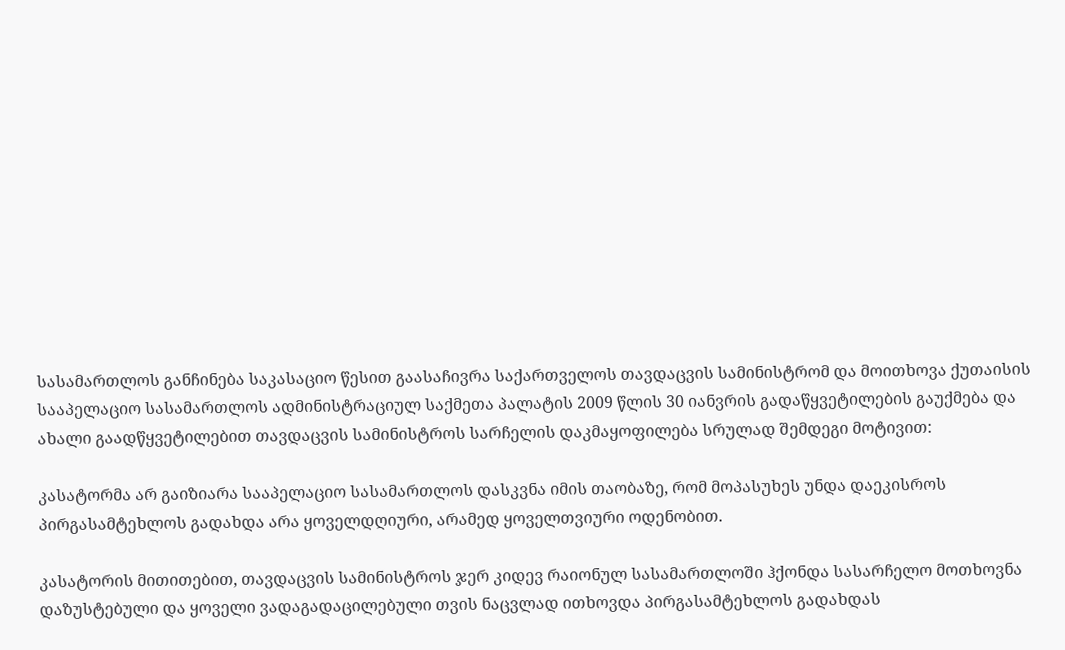სასამართლოს განჩინება საკასაციო წესით გაასაჩივრა საქართველოს თავდაცვის სამინისტრომ და მოითხოვა ქუთაისის სააპელაციო სასამართლოს ადმინისტრაციულ საქმეთა პალატის 2009 წლის 30 იანვრის გადაწყვეტილების გაუქმება და ახალი გაადწყვეტილებით თავდაცვის სამინისტროს სარჩელის დაკმაყოფილება სრულად შემდეგი მოტივით:

კასატორმა არ გაიზიარა სააპელაციო სასამართლოს დასკვნა იმის თაობაზე, რომ მოპასუხეს უნდა დაეკისროს პირგასამტეხლოს გადახდა არა ყოველდღიური, არამედ ყოველთვიური ოდენობით.

კასატორის მითითებით, თავდაცვის სამინისტროს ჯერ კიდევ რაიონულ სასამართლოში ჰქონდა სასარჩელო მოთხოვნა დაზუსტებული და ყოველი ვადაგადაცილებული თვის ნაცვლად ითხოვდა პირგასამტეხლოს გადახდას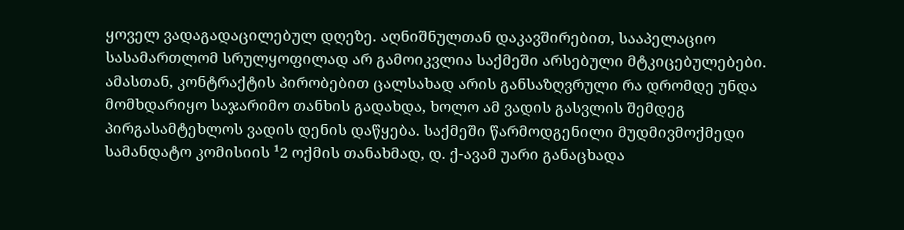ყოველ ვადაგადაცილებულ დღეზე. აღნიშნულთან დაკავშირებით, სააპელაციო სასამართლომ სრულყოფილად არ გამოიკვლია საქმეში არსებული მტკიცებულებები. ამასთან, კონტრაქტის პირობებით ცალსახად არის განსაზღვრული რა დრომდე უნდა მომხდარიყო საჯარიმო თანხის გადახდა, ხოლო ამ ვადის გასვლის შემდეგ პირგასამტეხლოს ვადის დენის დაწყება. საქმეში წარმოდგენილი მუდმივმოქმედი სამანდატო კომისიის ¹2 ოქმის თანახმად, დ. ქ-ავამ უარი განაცხადა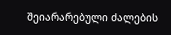შეიარარებული ძალების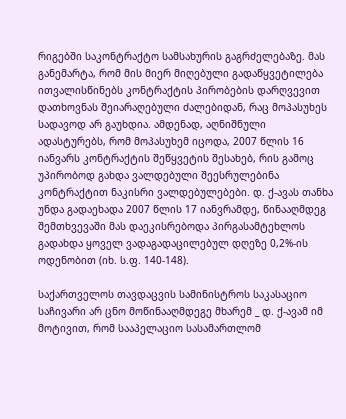რიგებში საკონტრაქტო სამსახურის გაგრძელებაზე. მას განემარტა, რომ მის მიერ მიღებული გადაწყვეტილება ითვალისწინებს კონტრაქტის პირობების დარღვევით დათხოვნას შეიარაღებული ძალებიდან, რაც მოპასუხეს სადავოდ არ გაუხდია. ამდენად, აღნიშნული ადასტურებს, რომ მოპასუხემ იცოდა, 2007 წლის 16 იანვარს კონტრაქტის შეწყვეტის შესახებ, რის გამოც უპირობოდ გახდა ვალდებული შეესრულებინა კონტრაქტით ნაკისრი ვალდებულებები. დ. ქ-ავას თანხა უნდა გადაეხადა 2007 წლის 17 იანვრამდე, წინააღმდეგ შემთხვევაში მას დაეკისრებოდა პირგასამტეხლოს გადახდა ყოველ ვადაგადაცილებულ დღეზე 0,2%-ის ოდენობით (იხ. ს.ფ. 140-148).

საქართველოს თავდაცვის სამინისტროს საკასაციო საჩივარი არ ცნო მოწინააღმდეგე მხარემ _ დ. ქ-ავამ იმ მოტივით, რომ სააპელაციო სასამართლომ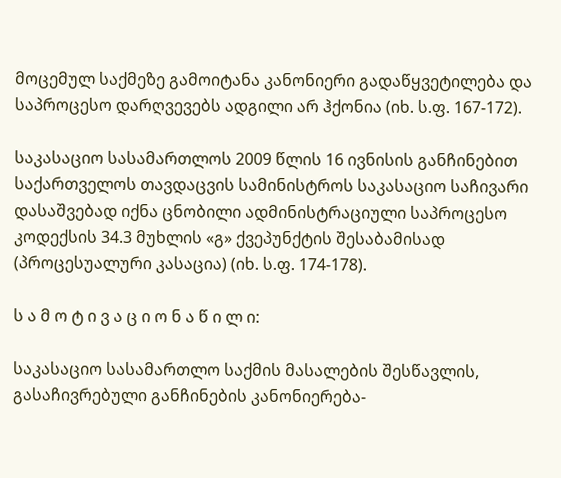მოცემულ საქმეზე გამოიტანა კანონიერი გადაწყვეტილება და საპროცესო დარღვევებს ადგილი არ ჰქონია (იხ. ს.ფ. 167-172).

საკასაციო სასამართლოს 2009 წლის 16 ივნისის განჩინებით საქართველოს თავდაცვის სამინისტროს საკასაციო საჩივარი დასაშვებად იქნა ცნობილი ადმინისტრაციული საპროცესო კოდექსის 34.3 მუხლის «გ» ქვეპუნქტის შესაბამისად (პროცესუალური კასაცია) (იხ. ს.ფ. 174-178).

ს ა მ ო ტ ი ვ ა ც ი ო ნ ა წ ი ლ ი:

საკასაციო სასამართლო საქმის მასალების შესწავლის, გასაჩივრებული განჩინების კანონიერება-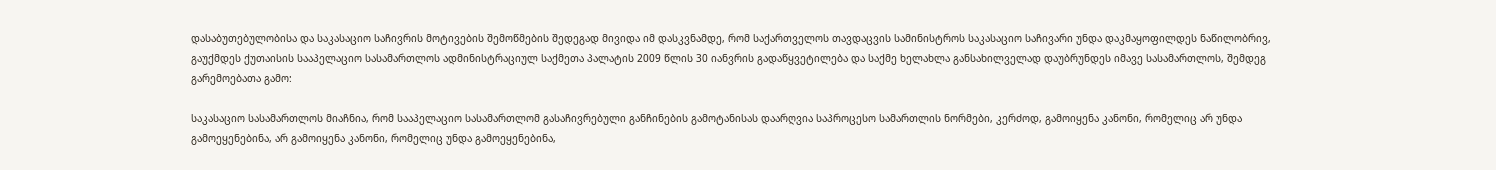დასაბუთებულობისა და საკასაციო საჩივრის მოტივების შემოწმების შედეგად მივიდა იმ დასკვნამდე, რომ საქართველოს თავდაცვის სამინისტროს საკასაციო საჩივარი უნდა დაკმაყოფილდეს ნაწილობრივ, გაუქმდეს ქუთაისის სააპელაციო სასამართლოს ადმინისტრაციულ საქმეთა პალატის 2009 წლის 30 იანვრის გადაწყვეტილება და საქმე ხელახლა განსახილველად დაუბრუნდეს იმავე სასამართლოს, შემდეგ გარემოებათა გამო:

საკასაციო სასამართლოს მიაჩნია, რომ სააპელაციო სასამართლომ გასაჩივრებული განჩინების გამოტანისას დაარღვია საპროცესო სამართლის ნორმები, კერძოდ, გამოიყენა კანონი, რომელიც არ უნდა გამოეყენებინა, არ გამოიყენა კანონი, რომელიც უნდა გამოეყენებინა,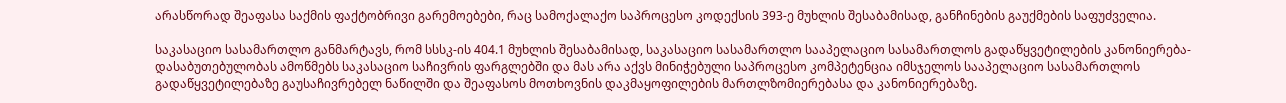არასწორად შეაფასა საქმის ფაქტობრივი გარემოებები, რაც სამოქალაქო საპროცესო კოდექსის 393-ე მუხლის შესაბამისად, განჩინების გაუქმების საფუძველია.

საკასაციო სასამართლო განმარტავს, რომ სსსკ-ის 404.1 მუხლის შესაბამისად, საკასაციო სასამართლო სააპელაციო სასამართლოს გადაწყვეტილების კანონიერება-დასაბუთებულობას ამოწმებს საკასაციო საჩივრის ფარგლებში და მას არა აქვს მინიჭებული საპროცესო კომპეტენცია იმსჯელოს სააპელაციო სასამართლოს გადაწყვეტილებაზე გაუსაჩივრებელ ნაწილში და შეაფასოს მოთხოვნის დაკმაყოფილების მართლზომიერებასა და კანონიერებაზე.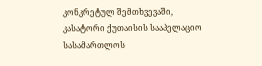კონკრეტულ შემთხვევაში, კასატორი ქუთაისის სააპელაციო სასამართლოს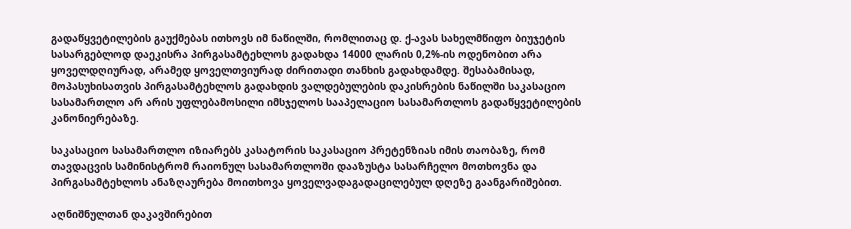გადაწყვეტილების გაუქმებას ითხოვს იმ ნაწილში, რომლითაც დ. ქ-ავას სახელმწიფო ბიუჯეტის სასარგებლოდ დაეკისრა პირგასამტეხლოს გადახდა 14000 ლარის 0,2%-ის ოდენობით არა ყოველდღიურად, არამედ ყოველთვიურად ძირითადი თანხის გადახდამდე. შესაბამისად, მოპასუხისათვის პირგასამტეხლოს გადახდის ვალდებულების დაკისრების ნაწილში საკასაციო სასამართლო არ არის უფლებამოსილი იმსჯელოს სააპელაციო სასამართლოს გადაწყვეტილების კანონიერებაზე.

საკასაციო სასამართლო იზიარებს კასატორის საკასაციო პრეტენზიას იმის თაობაზე, რომ თავდაცვის სამინისტრომ რაიონულ სასამართლოში დააზუსტა სასარჩელო მოთხოვნა და პირგასამტეხლოს ანაზღაურება მოითხოვა ყოველვადაგადაცილებულ დღეზე გაანგარიშებით.

აღნიშნულთან დაკავშირებით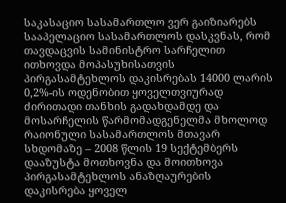საკასაციო სასამართლო ვერ გაიზიარებს სააპელაციო სასამართლოს დასკვნას, რომ თავდაცვის სამინისტრო სარჩელით ითხოვდა მოპასუხისათვის პირგასამტეხლოს დაკისრებას 14000 ლარის 0,2%-ის ოდენობით ყოველთვიურად ძირითადი თანხის გადახდამდე და მოსარჩელის წარმომადგენელმა მხოლოდ რაიონული სასამართლოს მთავარ სხდომაზე – 2008 წლის 19 სექტემბერს დააზუსტა მოთხოვნა და მოითხოვა პირგასამტეხლოს ანაზღაურების დაკისრება ყოველ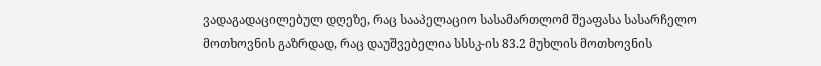ვადაგადაცილებულ დღეზე, რაც სააპელაციო სასამართლომ შეაფასა სასარჩელო მოთხოვნის გაზრდად, რაც დაუშვებელია სსსკ-ის 83.2 მუხლის მოთხოვნის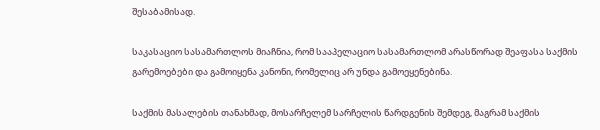შესაბამისად.

საკასაციო სასამართლოს მიაჩნია, რომ სააპელაციო სასამართლომ არასწორად შეაფასა საქმის გარემოებები და გამოიყენა კანონი, რომელიც არ უნდა გამოეყენებინა.

საქმის მასალების თანახმად, მოსარჩელემ სარჩელის წარდგენის შემდეგ, მაგრამ საქმის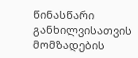წინასწარი განხილვისათვის მომზადების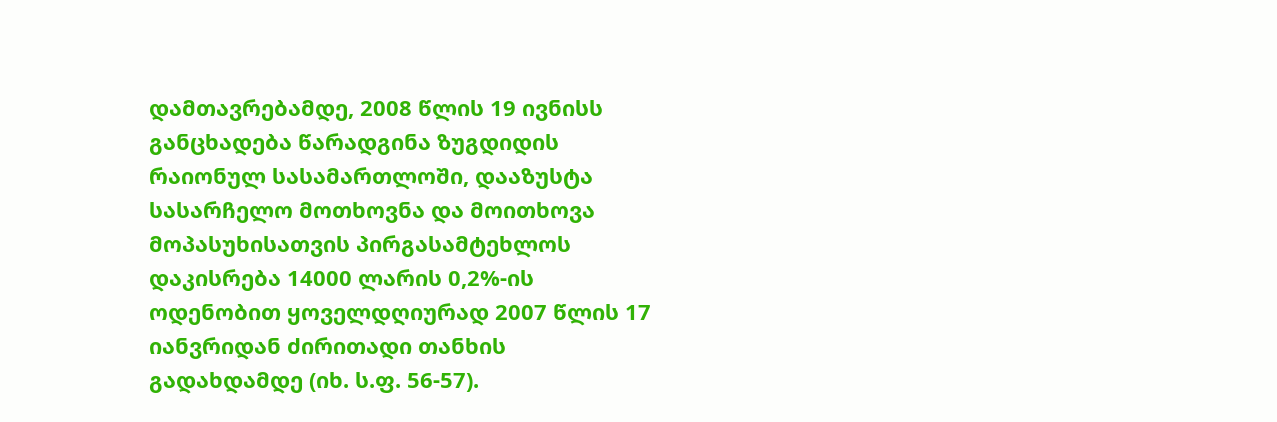დამთავრებამდე, 2008 წლის 19 ივნისს განცხადება წარადგინა ზუგდიდის რაიონულ სასამართლოში, დააზუსტა სასარჩელო მოთხოვნა და მოითხოვა მოპასუხისათვის პირგასამტეხლოს დაკისრება 14000 ლარის 0,2%-ის ოდენობით ყოველდღიურად 2007 წლის 17 იანვრიდან ძირითადი თანხის გადახდამდე (იხ. ს.ფ. 56-57).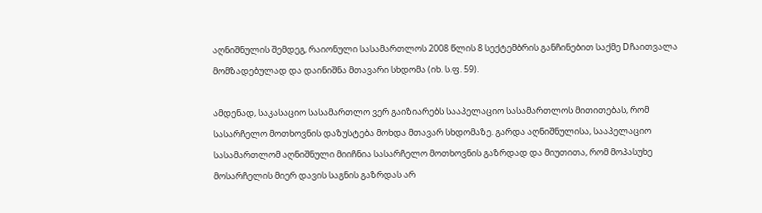აღნიშნულის შემდეგ, რაიონული სასამართლოს 2008 წლის 8 სექტემბრის განჩინებით საქმე Dჩაითვალა მომზადებულად და დაინიშნა მთავარი სხდომა (იხ. ს.ფ. 59).

ამდენად, საკასაციო სასამართლო ვერ გაიზიარებს სააპელაციო სასამართლოს მითითებას, რომ სასარჩელო მოთხოვნის დაზუსტება მოხდა მთავარ სხდომაზე. გარდა აღნიშნულისა, სააპელაციო სასამართლომ აღნიშნული მიიჩნია სასარჩელო მოთხოვნის გაზრდად და მიუთითა, რომ მოპასუხე მოსარჩელის მიერ დავის საგნის გაზრდას არ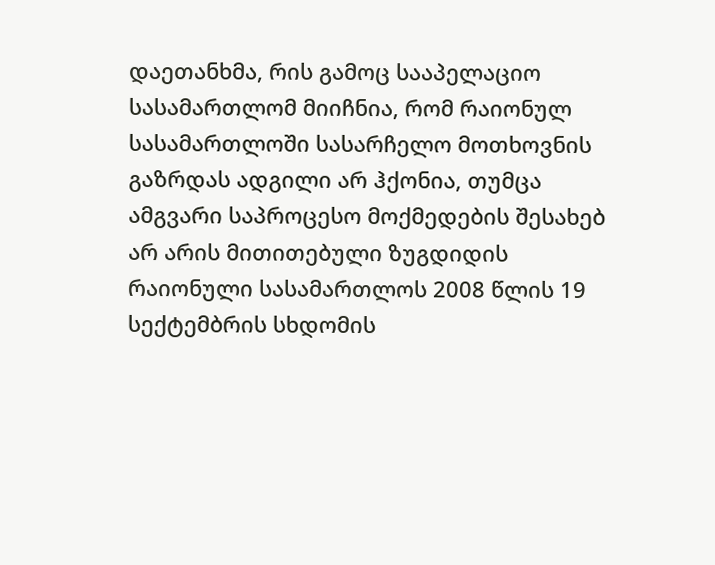დაეთანხმა, რის გამოც სააპელაციო სასამართლომ მიიჩნია, რომ რაიონულ სასამართლოში სასარჩელო მოთხოვნის გაზრდას ადგილი არ ჰქონია, თუმცა ამგვარი საპროცესო მოქმედების შესახებ არ არის მითითებული ზუგდიდის რაიონული სასამართლოს 2008 წლის 19 სექტემბრის სხდომის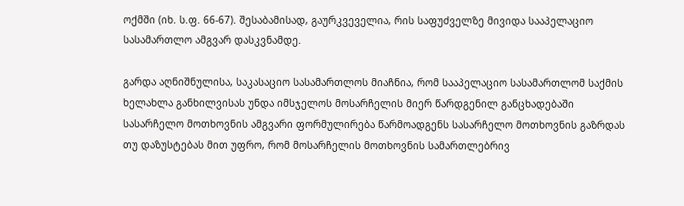ოქმში (იხ. ს.ფ. 66-67). შესაბამისად, გაურკვეველია, რის საფუძველზე მივიდა სააპელაციო სასამართლო ამგვარ დასკვნამდე.

გარდა აღნიშნულისა, საკასაციო სასამართლოს მიაჩნია, რომ სააპელაციო სასამართლომ საქმის ხელახლა განხილვისას უნდა იმსჯელოს მოსარჩელის მიერ წარდგენილ განცხადებაში სასარჩელო მოთხოვნის ამგვარი ფორმულირება წარმოადგენს სასარჩელო მოთხოვნის გაზრდას თუ დაზუსტებას მით უფრო, რომ მოსარჩელის მოთხოვნის სამართლებრივ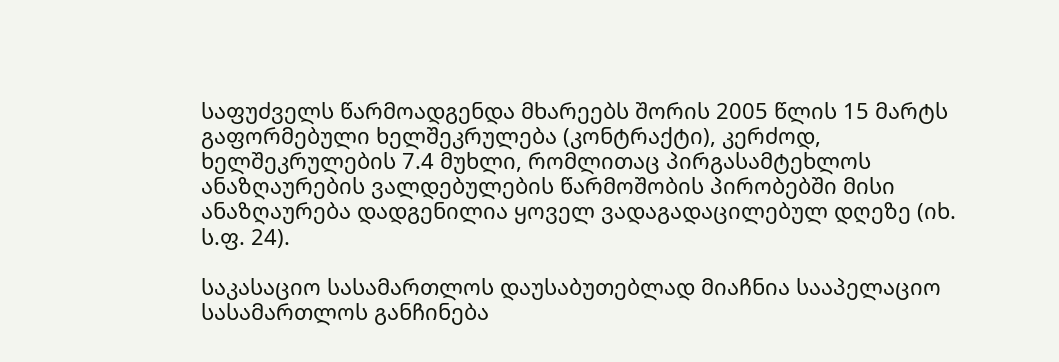საფუძველს წარმოადგენდა მხარეებს შორის 2005 წლის 15 მარტს გაფორმებული ხელშეკრულება (კონტრაქტი), კერძოდ, ხელშეკრულების 7.4 მუხლი, რომლითაც პირგასამტეხლოს ანაზღაურების ვალდებულების წარმოშობის პირობებში მისი ანაზღაურება დადგენილია ყოველ ვადაგადაცილებულ დღეზე (იხ. ს.ფ. 24).

საკასაციო სასამართლოს დაუსაბუთებლად მიაჩნია სააპელაციო სასამართლოს განჩინება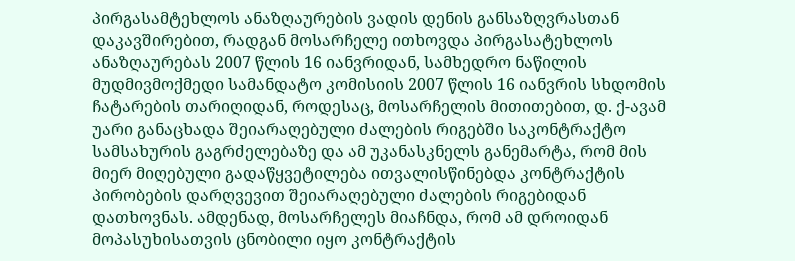პირგასამტეხლოს ანაზღაურების ვადის დენის განსაზღვრასთან დაკავშირებით, რადგან მოსარჩელე ითხოვდა პირგასატეხლოს ანაზღაურებას 2007 წლის 16 იანვრიდან, სამხედრო ნაწილის მუდმივმოქმედი სამანდატო კომისიის 2007 წლის 16 იანვრის სხდომის ჩატარების თარიღიდან, როდესაც, მოსარჩელის მითითებით, დ. ქ-ავამ უარი განაცხადა შეიარაღებული ძალების რიგებში საკონტრაქტო სამსახურის გაგრძელებაზე და ამ უკანასკნელს განემარტა, რომ მის მიერ მიღებული გადაწყვეტილება ითვალისწინებდა კონტრაქტის პირობების დარღვევით შეიარაღებული ძალების რიგებიდან დათხოვნას. ამდენად, მოსარჩელეს მიაჩნდა, რომ ამ დროიდან მოპასუხისათვის ცნობილი იყო კონტრაქტის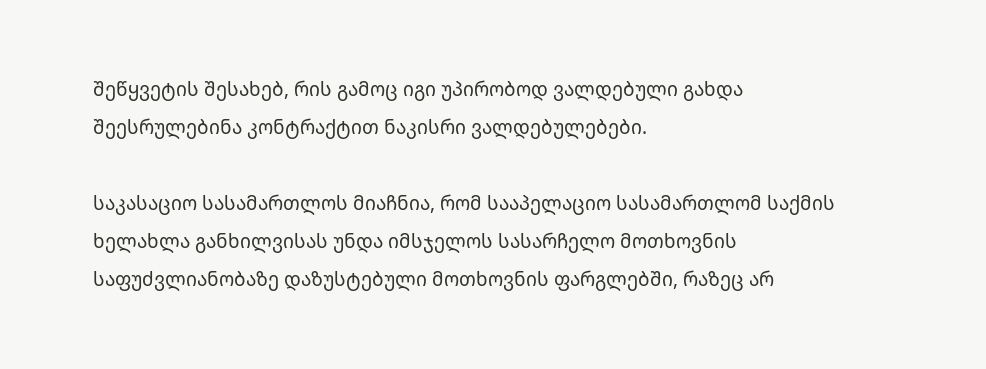შეწყვეტის შესახებ, რის გამოც იგი უპირობოდ ვალდებული გახდა შეესრულებინა კონტრაქტით ნაკისრი ვალდებულებები.

საკასაციო სასამართლოს მიაჩნია, რომ სააპელაციო სასამართლომ საქმის ხელახლა განხილვისას უნდა იმსჯელოს სასარჩელო მოთხოვნის საფუძვლიანობაზე დაზუსტებული მოთხოვნის ფარგლებში, რაზეც არ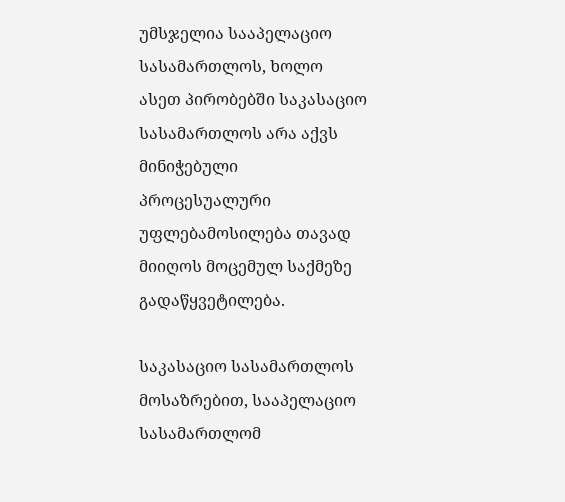უმსჯელია სააპელაციო სასამართლოს, ხოლო ასეთ პირობებში საკასაციო სასამართლოს არა აქვს მინიჭებული პროცესუალური უფლებამოსილება თავად მიიღოს მოცემულ საქმეზე გადაწყვეტილება.

საკასაციო სასამართლოს მოსაზრებით, სააპელაციო სასამართლომ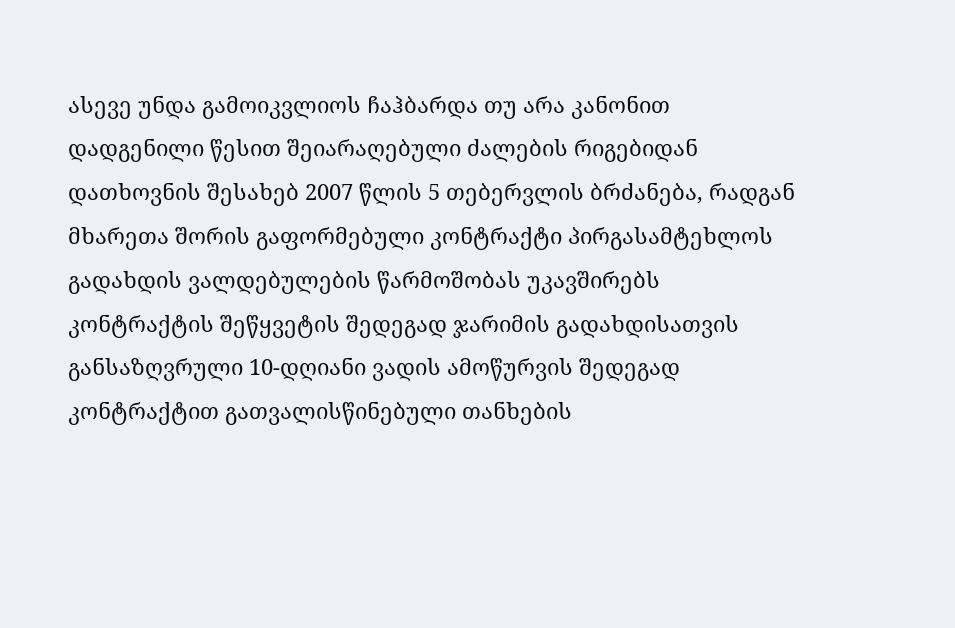ასევე უნდა გამოიკვლიოს ჩაჰბარდა თუ არა კანონით დადგენილი წესით შეიარაღებული ძალების რიგებიდან დათხოვნის შესახებ 2007 წლის 5 თებერვლის ბრძანება, რადგან მხარეთა შორის გაფორმებული კონტრაქტი პირგასამტეხლოს გადახდის ვალდებულების წარმოშობას უკავშირებს კონტრაქტის შეწყვეტის შედეგად ჯარიმის გადახდისათვის განსაზღვრული 10-დღიანი ვადის ამოწურვის შედეგად კონტრაქტით გათვალისწინებული თანხების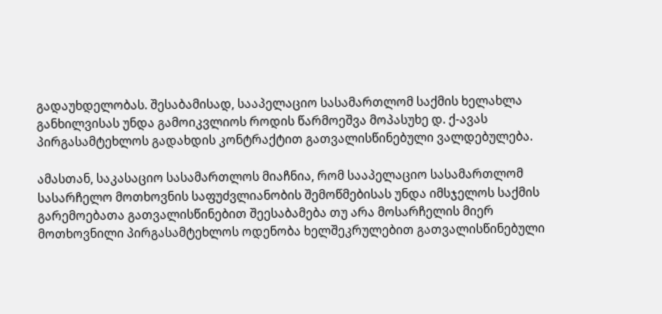გადაუხდელობას. შესაბამისად, სააპელაციო სასამართლომ საქმის ხელახლა განხილვისას უნდა გამოიკვლიოს როდის წარმოეშვა მოპასუხე დ. ქ-ავას პირგასამტეხლოს გადახდის კონტრაქტით გათვალისწინებული ვალდებულება.

ამასთან, საკასაციო სასამართლოს მიაჩნია, რომ სააპელაციო სასამართლომ სასარჩელო მოთხოვნის საფუძვლიანობის შემოწმებისას უნდა იმსჯელოს საქმის გარემოებათა გათვალისწინებით შეესაბამება თუ არა მოსარჩელის მიერ მოთხოვნილი პირგასამტეხლოს ოდენობა ხელშეკრულებით გათვალისწინებული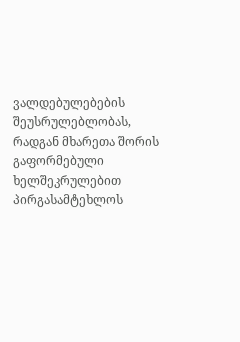ვალდებულებების შეუსრულებლობას, რადგან მხარეთა შორის გაფორმებული ხელშეკრულებით პირგასამტეხლოს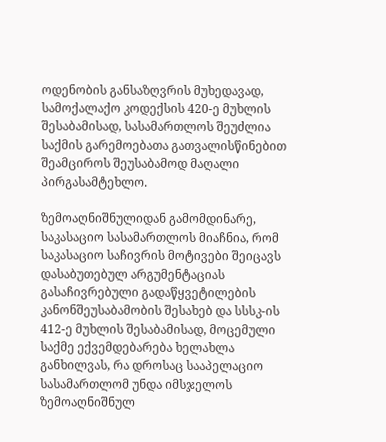ოდენობის განსაზღვრის მუხედავად, სამოქალაქო კოდექსის 420-ე მუხლის შესაბამისად, სასამართლოს შეუძლია საქმის გარემოებათა გათვალისწინებით შეამციროს შეუსაბამოდ მაღალი პირგასამტეხლო.

ზემოაღნიშნულიდან გამომდინარე, საკასაციო სასამართლოს მიაჩნია, რომ საკასაციო საჩივრის მოტივები შეიცავს დასაბუთებულ არგუმენტაციას გასაჩივრებული გადაწყვეტილების კანონშეუსაბამობის შესახებ და სსსკ-ის 412-ე მუხლის შესაბამისად, მოცემული საქმე ექვემდებარება ხელახლა განხილვას, რა დროსაც სააპელაციო სასამართლომ უნდა იმსჯელოს ზემოაღნიშნულ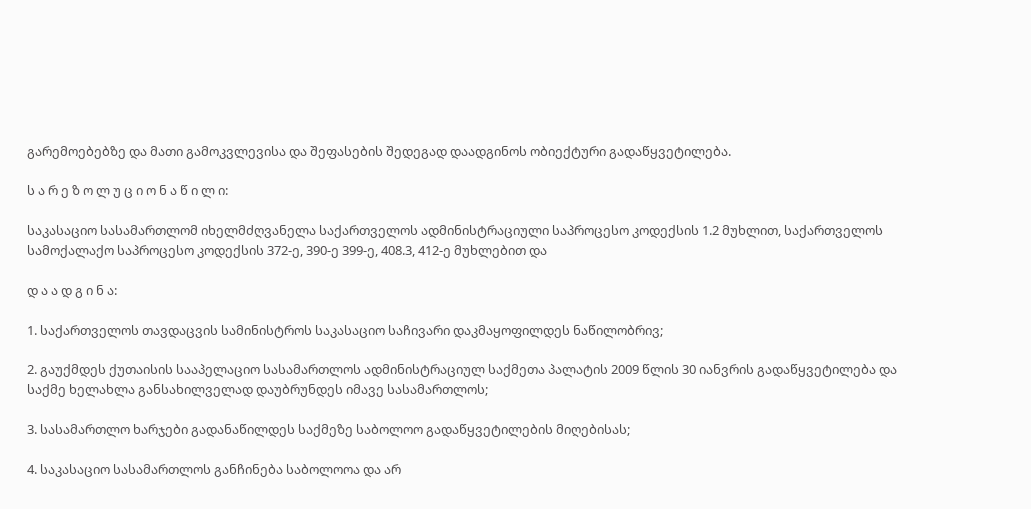გარემოებებზე და მათი გამოკვლევისა და შეფასების შედეგად დაადგინოს ობიექტური გადაწყვეტილება.

ს ა რ ე ზ ო ლ უ ც ი ო ნ ა წ ი ლ ი:

საკასაციო სასამართლომ იხელმძღვანელა საქართველოს ადმინისტრაციული საპროცესო კოდექსის 1.2 მუხლით, საქართველოს სამოქალაქო საპროცესო კოდექსის 372-ე, 390-ე 399-ე, 408.3, 412-ე მუხლებით და

დ ა ა დ გ ი ნ ა:

1. საქართველოს თავდაცვის სამინისტროს საკასაციო საჩივარი დაკმაყოფილდეს ნაწილობრივ;

2. გაუქმდეს ქუთაისის სააპელაციო სასამართლოს ადმინისტრაციულ საქმეთა პალატის 2009 წლის 30 იანვრის გადაწყვეტილება და საქმე ხელახლა განსახილველად დაუბრუნდეს იმავე სასამართლოს;

3. სასამართლო ხარჯები გადანაწილდეს საქმეზე საბოლოო გადაწყვეტილების მიღებისას;

4. საკასაციო სასამართლოს განჩინება საბოლოოა და არ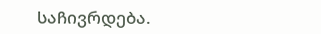საჩივრდება.